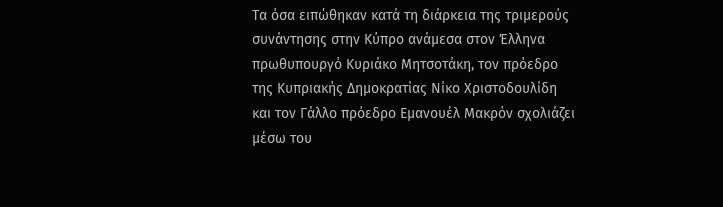Τα όσα ειπώθηκαν κατά τη διάρκεια της τριμερούς συνάντησης στην Κύπρο ανάμεσα στον Έλληνα πρωθυπουργό Κυριάκο Μητσοτάκη, τον πρόεδρο της Κυπριακής Δημοκρατίας Νίκο Χριστοδουλίδη και τον Γάλλο πρόεδρο Εμανουέλ Μακρόν σχολιάζει μέσω του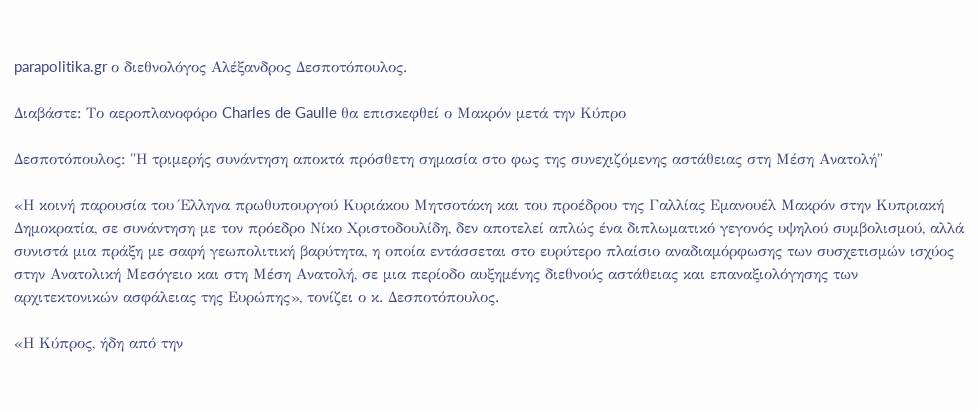parapolitika.gr ο διεθνολόγος Αλέξανδρος Δεσποτόπουλος.

Διαβάστε: Το αεροπλανοφόρο Charles de Gaulle θα επισκεφθεί ο Μακρόν μετά την Κύπρο

Δεσποτόπουλος: "Η τριμερής συνάντηση αποκτά πρόσθετη σημασία στο φως της συνεχιζόμενης αστάθειας στη Μέση Ανατολή"

«Η κοινή παρουσία του Έλληνα πρωθυπουργού Κυριάκου Μητσοτάκη και του προέδρου της Γαλλίας Εμανουέλ Μακρόν στην Κυπριακή Δημοκρατία, σε συνάντηση με τον πρόεδρο Νίκο Χριστοδουλίδη, δεν αποτελεί απλώς ένα διπλωματικό γεγονός υψηλού συμβολισμού, αλλά συνιστά μια πράξη με σαφή γεωπολιτική βαρύτητα, η οποία εντάσσεται στο ευρύτερο πλαίσιο αναδιαμόρφωσης των συσχετισμών ισχύος στην Ανατολική Μεσόγειο και στη Μέση Ανατολή, σε μια περίοδο αυξημένης διεθνούς αστάθειας και επαναξιολόγησης των αρχιτεκτονικών ασφάλειας της Ευρώπης», τονίζει ο κ. Δεσποτόπουλος.

«Η Κύπρος, ήδη από την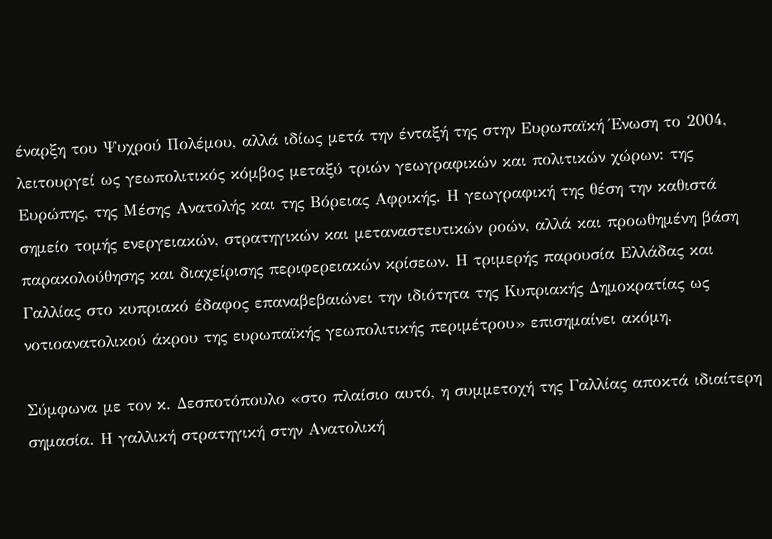έναρξη του Ψυχρού Πολέμου, αλλά ιδίως μετά την ένταξή της στην Ευρωπαϊκή Ένωση το 2004, λειτουργεί ως γεωπολιτικός κόμβος μεταξύ τριών γεωγραφικών και πολιτικών χώρων: της Ευρώπης, της Μέσης Ανατολής και της Βόρειας Αφρικής. Η γεωγραφική της θέση την καθιστά σημείο τομής ενεργειακών, στρατηγικών και μεταναστευτικών ροών, αλλά και προωθημένη βάση παρακολούθησης και διαχείρισης περιφερειακών κρίσεων. Η τριμερής παρουσία Ελλάδας και Γαλλίας στο κυπριακό έδαφος επαναβεβαιώνει την ιδιότητα της Κυπριακής Δημοκρατίας ως νοτιοανατολικού άκρου της ευρωπαϊκής γεωπολιτικής περιμέτρου» επισημαίνει ακόμη.

Σύμφωνα με τον κ. Δεσποτόπουλο «στο πλαίσιο αυτό, η συμμετοχή της Γαλλίας αποκτά ιδιαίτερη σημασία. Η γαλλική στρατηγική στην Ανατολική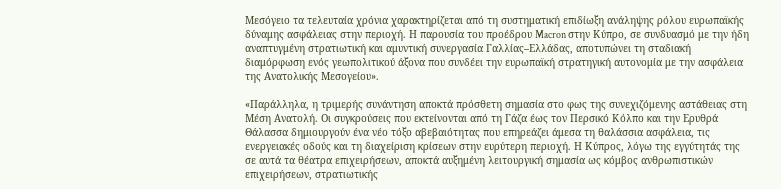Μεσόγειο τα τελευταία χρόνια χαρακτηρίζεται από τη συστηματική επιδίωξη ανάληψης ρόλου ευρωπαϊκής δύναμης ασφάλειας στην περιοχή. Η παρουσία του προέδρου Macron στην Κύπρο, σε συνδυασμό με την ήδη αναπτυγμένη στρατιωτική και αμυντική συνεργασία Γαλλίας–Ελλάδας, αποτυπώνει τη σταδιακή διαμόρφωση ενός γεωπολιτικού άξονα που συνδέει την ευρωπαϊκή στρατηγική αυτονομία με την ασφάλεια της Ανατολικής Μεσογείου».

«Παράλληλα, η τριμερής συνάντηση αποκτά πρόσθετη σημασία στο φως της συνεχιζόμενης αστάθειας στη Μέση Ανατολή. Οι συγκρούσεις που εκτείνονται από τη Γάζα έως τον Περσικό Κόλπο και την Ερυθρά Θάλασσα δημιουργούν ένα νέο τόξο αβεβαιότητας που επηρεάζει άμεσα τη θαλάσσια ασφάλεια, τις ενεργειακές οδούς και τη διαχείριση κρίσεων στην ευρύτερη περιοχή. Η Κύπρος, λόγω της εγγύτητάς της σε αυτά τα θέατρα επιχειρήσεων, αποκτά αυξημένη λειτουργική σημασία ως κόμβος ανθρωπιστικών επιχειρήσεων, στρατιωτικής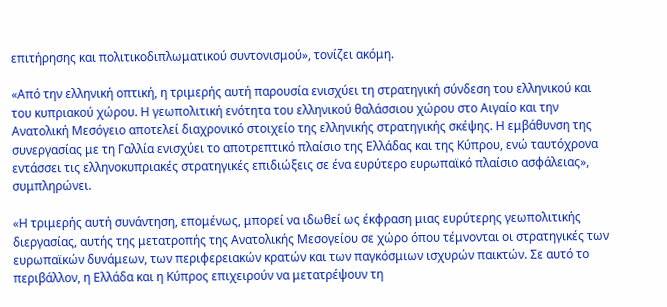επιτήρησης και πολιτικοδιπλωματικού συντονισμού», τονίζει ακόμη.

«Από την ελληνική οπτική, η τριμερής αυτή παρουσία ενισχύει τη στρατηγική σύνδεση του ελληνικού και του κυπριακού χώρου. Η γεωπολιτική ενότητα του ελληνικού θαλάσσιου χώρου στο Αιγαίο και την Ανατολική Μεσόγειο αποτελεί διαχρονικό στοιχείο της ελληνικής στρατηγικής σκέψης. Η εμβάθυνση της συνεργασίας με τη Γαλλία ενισχύει το αποτρεπτικό πλαίσιο της Ελλάδας και της Κύπρου, ενώ ταυτόχρονα εντάσσει τις ελληνοκυπριακές στρατηγικές επιδιώξεις σε ένα ευρύτερο ευρωπαϊκό πλαίσιο ασφάλειας», συμπληρώνει.

«Η τριμερής αυτή συνάντηση, επομένως, μπορεί να ιδωθεί ως έκφραση μιας ευρύτερης γεωπολιτικής διεργασίας, αυτής της μετατροπής της Ανατολικής Μεσογείου σε χώρο όπου τέμνονται οι στρατηγικές των ευρωπαϊκών δυνάμεων, των περιφερειακών κρατών και των παγκόσμιων ισχυρών παικτών. Σε αυτό το περιβάλλον, η Ελλάδα και η Κύπρος επιχειρούν να μετατρέψουν τη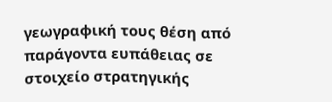γεωγραφική τους θέση από παράγοντα ευπάθειας σε στοιχείο στρατηγικής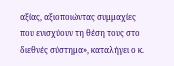αξίας, αξιοποιώντας συμμαχίες που ενισχύουν τη θέση τους στο διεθνές σύστημα», καταλήγει ο κ.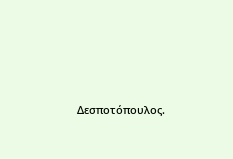Δεσποτόπουλος.